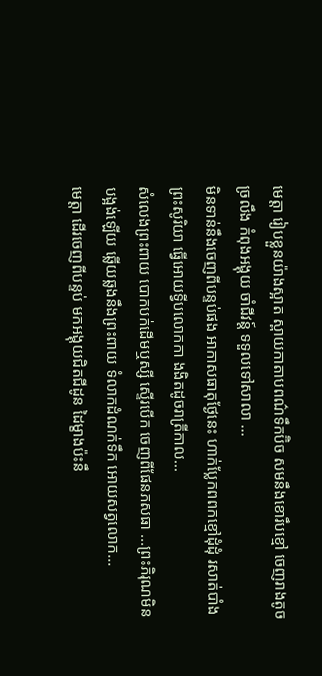មេត្តា រៀបខ្លួនយ៉ាងស្អាត ស្ពាយកាតាបពណ៌ទឹកប៊ិច សមនឹងខោរឹបខ្មៅ ចេញរាងតូចច្រលឹង កំពុងអង្គុយ ចាំជីវន្ដ៍ ទទួលទៅសាលា ...
មិនទាន់នឹងចេញពីបន្ទប់ផង អាកាសធាតុថ្ងែនេះ ហាក់ប្លែកពពកខ្មៅដុំដុំ រសាត់បាំងព្រះសូរិយា ធ្វើអោយទ្វីបលោកកា ងងិតដូចរាត្រីកាល...
សំលេងព្រះពាយ បោកបក់ដើមឬស្សី ស្ទើរបើក ចេញពីផែនភសធា ...ព្រះភិរុណមិនបង្អង់ឡើយ ឆ្លើយឆ្លងនឹងព្រះពាយ ទំលាកដំណក់ទឹក អោយសត្វលោក...
មេត្តា ដើរចេញពីបន្ទប់ មកអង្គុយជិតជីដូន ដៃម្ខាងប៉ះនឹ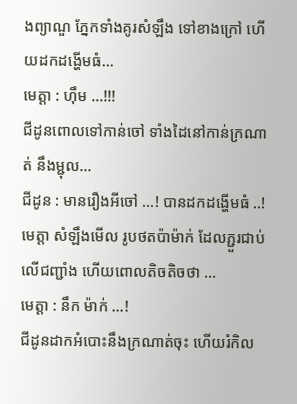ងព្យាណួ ភ្នែកទាំងគូរសំឡឹង ទៅខាងក្រៅ ហើយដកដង្ហើមធំ...
មេត្តា : ហ៊ឹម ...!!!
ជីដូនពោលទៅកាន់ចៅ ទាំងដៃនៅកាន់ក្រណាត់ នឹងម្ជុល...
ជីដូន : មានរឿងអីចៅ ...! បានដកដង្ហើមធំ ..!
មេត្តា សំឡឹងមើល រូបថតប៉ាម៉ាក់ ដែលភ្ជួរជាប់លើជញ្ជាំង ហើយពោលតិចតិចថា ...
មេត្តា : នឹក ម៉ាក់ ...!
ជីដូនដាកអំបោះនឹងក្រណាត់ចុះ ហើយរំកិល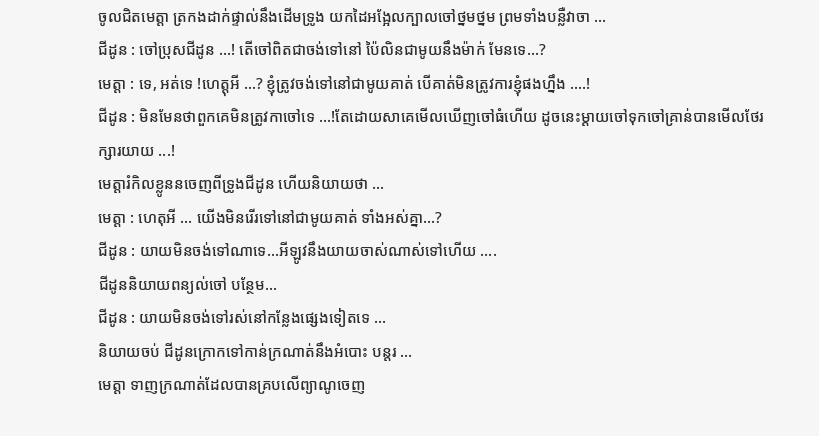ចូលជិតមេត្តា ត្រកងដាក់ផ្ទាល់នឹងដើមទ្រូង យកដៃអង្អែលក្បាលចៅថ្នមថ្នម ព្រមទាំងបន្លឺវាចា ...
ជីដូន : ចៅប្រុសជីដូន ...! តើចៅពិតជាចង់ទៅនៅ ប៉ៃលិនជាមូយនឹងម៉ាក់ មែនទេ...?
មេត្តា : ទេ, អត់ទេ !ហេត្តុអី ...? ខ្ញុំត្រូវចង់ទៅនៅជាមូយគាត់ បើគាត់មិនត្រូវការខ្ញុំផងហ្នឹង ....!
ជីដូន : មិនមែនថាពួកគេមិនត្រូវកាចៅទេ ...!តែដោយសាគេមើលឃើញចៅធំហើយ ដូចនេះម្ដាយចៅទុកចៅគ្រាន់បានមើលថែរក្សារយាយ ...!
មេត្តារំកិលខ្លូននចេញពីទ្រូងជីដូន ហើយនិយាយថា ...
មេត្តា : ហេតុអី ... យើងមិនរើរទៅនៅជាមូយគាត់ ទាំងអស់គ្នា...?
ជីដូន : យាយមិនចង់ទៅណាទេ...អីឡូវនឹងយាយចាស់ណាស់ទៅហើយ ....
ជីដូននិយាយពន្យល់ចៅ បន្ថែម...
ជីដូន : យាយមិនចង់ទៅរស់នៅកន្លែងផ្សេងទៀតទេ ...
និយាយចប់ ជីដូនក្រោកទៅកាន់ក្រណាត់នឹងអំបោះ បន្ដរ ...
មេត្តា ទាញក្រណាត់ដែលបានគ្របលើព្យាណូចេញ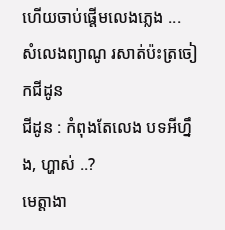ហើយចាប់ផ្តើមលេងភ្លេង ...
សំលេងព្យាណូ រសាត់ប៉ះត្រចៀកជីដូន
ជីដូន : កំពុងតែលេង បទអីហ្នឹង, ហ្ហាស់ ..?
មេត្តាងា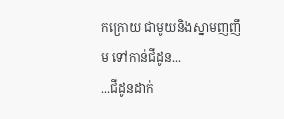កក្រោយ ជាមូយនិងស្នាមញញឹម ទៅកាន់ជីដូន...
...ជីដូនដាក់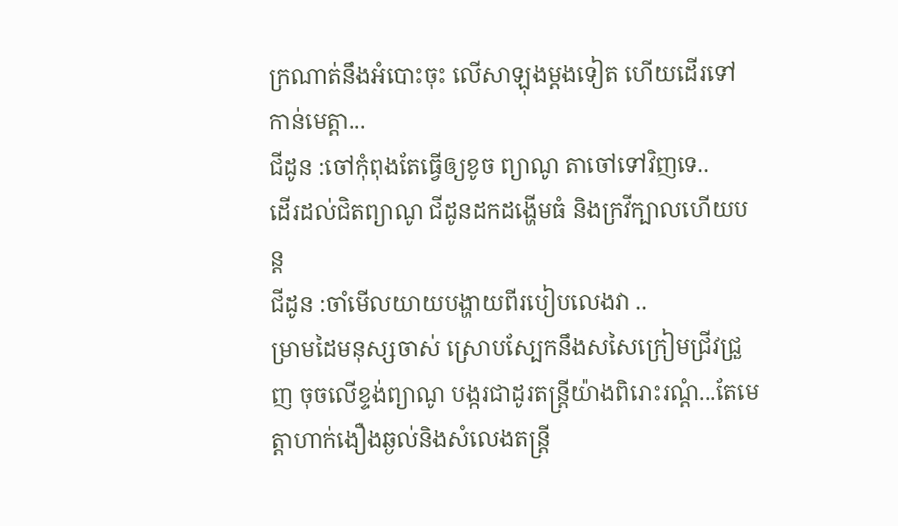ក្រណាត់នឹងអំបោះចុះ លើសាឡុងម្ដងទៀត ហើយដើរទៅកាន់មេត្តា...
ជីដូន :ចៅកុំពុងតែធ្វើឲ្យខូច ព្យាណូ តាចៅទៅវិញទេ..
ដើរដល់ជិតព្យាណូ ជីដូនដកដង្ហើមធំ និងក្រវីក្បាលហើយបន្ត
ជីដូន :ចាំមើលយាយបង្ហាយពីរបៀបលេងវា ..
ម្រាមដៃមនុស្សចាស់ ស្រោបស្បែកនឹងសសៃក្រៀមជ្រីវជ្រួញ ចុចលើខ្ទង់ព្យាណូ បង្ករជាដូរតន្រ្តីយ៉ាងពិរោះរណ្តំ...តែមេត្តាហាក់ងឿងឆ្ងល់និងសំលេងតន្ត្រី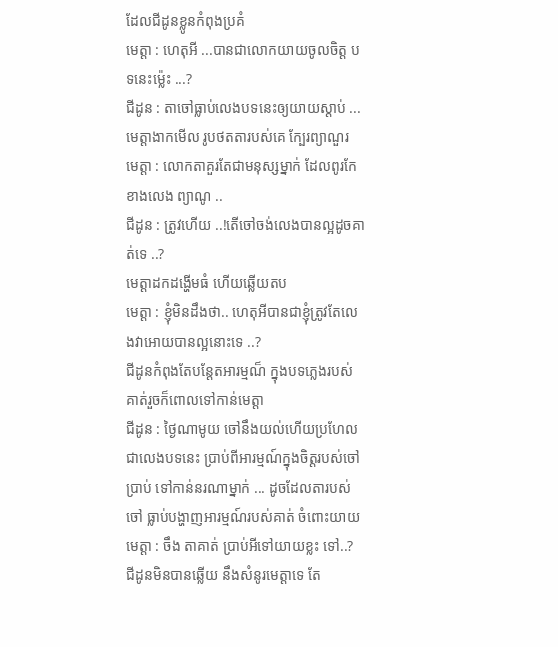ដែលជីដូនខ្លូនកំពុងប្រគំ
មេត្តា : ហេតុអី ...បានជាលោកយាយចូលចិត្ត បទនេះម្ល៉េះ ...?
ជីដូន : តាចៅធ្លាប់លេងបទនេះឲ្យយាយស្តាប់ ...
មេត្តាងាកមើល រូបថតតារបស់គេ ក្បែរព្យាណួរ
មេត្តា : លោកតាគួរតែជាមនុស្សម្នាក់ ដែលពូរកែខាងលេង ព្យាណូ ..
ជីដូន : ត្រូវហើយ ..!តើចៅចង់លេងបានល្អដូចគាត់ទេ ..?
មេត្តាដកដង្ហើមធំ ហើយឆ្លើយតប
មេត្តា : ខ្ញុំមិនដឹងថា.. ហេតុអីបានជាខ្ញុំត្រូវតែលេងវាអោយបានល្អនោះទេ ..?
ជីដូនកំពុងតែបន្ដែតអារម្មណ៏ ក្នុងបទភ្លេងរបស់គាត់រួចក៏ពោលទៅកាន់មេត្តា
ជីដូន : ថ្ងៃណាមូយ ចៅនឹងយល់ហើយប្រហែលជាលេងបទនេះ ប្រាប់ពីអារម្មណ៍ក្នុងចិត្តរបស់ចៅប្រាប់ ទៅកាន់នរណាម្នាក់ ... ដូចដែលតារបស់ចៅ ធ្លាប់បង្ហាញអារម្មណ៍របស់គាត់ ចំពោះយាយ
មេត្តា : ចឹង តាគាត់ ប្រាប់អីទៅយាយខ្លះ ទៅ..?
ជីដូនមិនបានឆ្លើយ នឹងសំនូរមេត្តាទេ តែ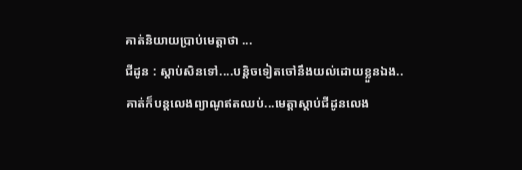គាត់និយាយប្រាប់មេត្តាថា ...
ជីដូន : ស្តាប់សិនទៅ....បន្តិចទៀតចៅនឹងយល់ដោយខ្លួនឯង..
គាត់ក៏បន្ដលេងព្យាណូឥតឈប់...មេត្តាស្ដាប់ជីដូនលេង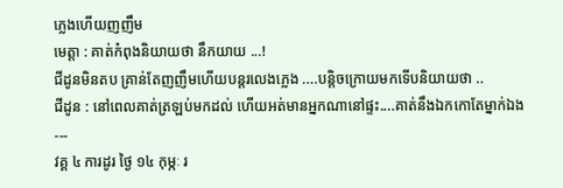ភ្លេងហើយញញឹម
មេត្តា : គាត់កំពុងនិយាយថា នឹកយាយ ...!
ជីដូនមិនតប គ្រាន់តែញញឹមហើយបន្ដរលេងភ្លេង ....បន្តិចក្រោយមកទើបនិយាយថា ..
ជីដូន : នៅពេលគាត់ត្រឡប់មកដល់ ហើយអត់មានអ្នកណានៅផ្ទះ....គាត់នឹងឯកកោតែម្នាក់ឯង
---
វគ្គ ៤ ការដូរ ថ្ងៃ ១៤ កុម្ភៈ រ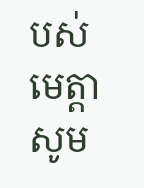បស់មេត្តា
សូម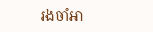រងចាំអា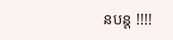នបន្ដ !!!!